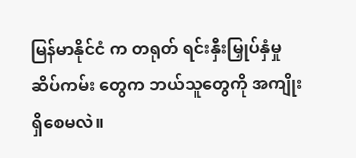မြန်မာနိုင်ငံ က တရုတ် ရင်းနှီးမြှုပ်နှံမှု ဆိပ်ကမ်း တွေက ဘယ်သူတွေကို အကျိုး ရှိစေမလဲ။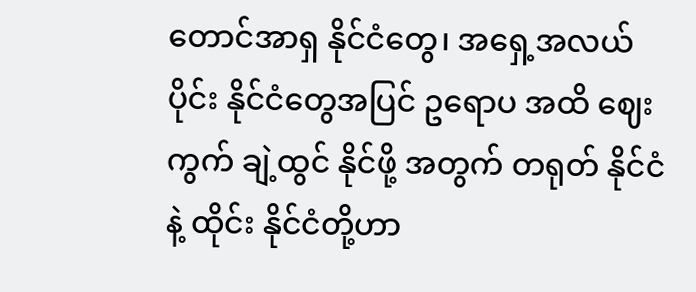တောင်အာရှ နိုင်ငံတွေ၊ အရှေ့အလယ်ပိုင်း နိုင်ငံတွေအပြင် ဥရောပ အထိ ဈေးကွက် ချဲ့ထွင် နိုင်ဖို့ အတွက် တရုတ် နိုင်ငံနဲ့ ထိုင်း နိုင်ငံတို့ဟာ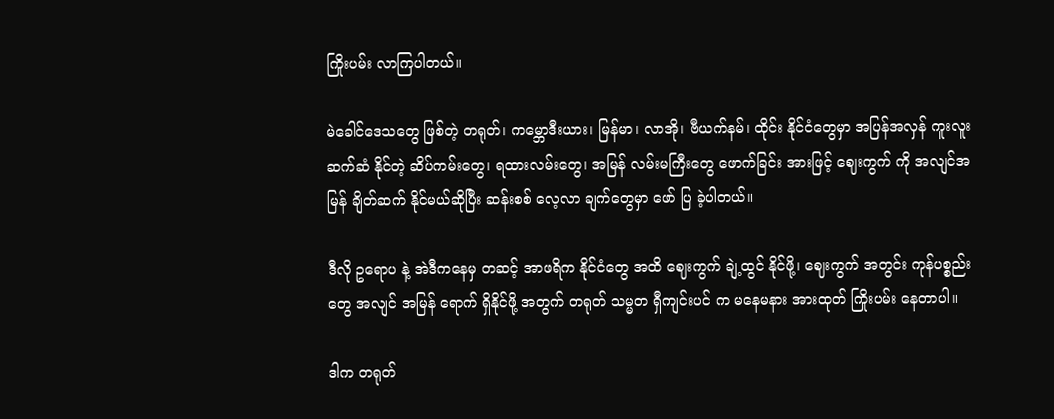ကြိုးပမ်း လာကြပါတယ်။

မဲခေါင်ဒေသတွေ ဖြစ်တဲ့ တရုတ်၊ ကမ္ဘောဒီးယား၊ မြန်မာ၊ လာအို၊ ဗီယက်နမ်၊ ထိုင်း နိုင်ငံတွေမှာ အပြန်အလှန် ကူးလူး ဆက်ဆံ နိုင်တဲ့ ဆိပ်ကမ်းတွေ၊ ရထားလမ်းတွေ၊ အမြန် လမ်းမကြီးတွေ ဖောက်ခြင်း အားဖြင့် ဈေးကွက် ကို အလျင်အမြန် ချိတ်ဆက် နိုင်မယ်ဆိုပြီး ဆန်းစစ် လေ့လာ ချက်တွေမှာ ဖော် ပြ ခဲ့ပါတယ်။

ဒီလို ဥရောပ နဲ့ အဲဒီကနေမှ တဆင့် အာဖရိက နိုင်ငံတွေ အထိ ဈေးကွက် ချဲ့ထွင် နိုင်ဖို့၊ ဈေးကွက် အတွင်း ကုန်ပစ္စည်းတွေ အလျင် အမြန် ရောက် ရှိနိုင်ဖို့ အတွက် တရုတ် သမ္မတ ရှီကျင်းပင် က မနေမနား အားထုတ် ကြိုးပမ်း နေတာပါ။

ဒါက တရုတ်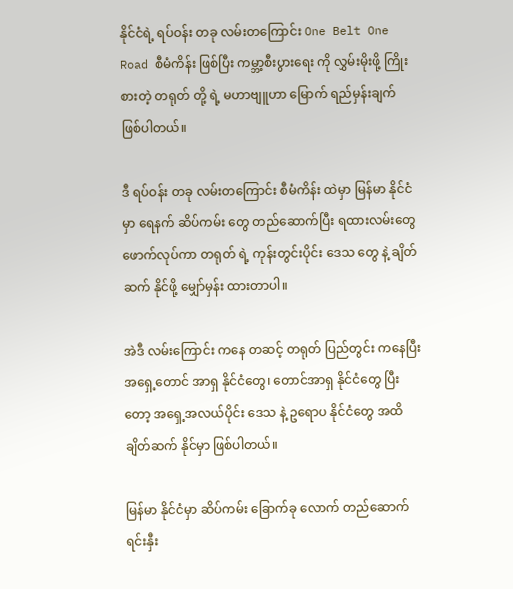နိုင်ငံရဲ့ ရပ်ဝန်း တခု လမ်းတကြောင်း One Belt One Road စီမံကိန်း ဖြစ်ပြီး ကမ္ဘာ့စီးပွားရေး ကို လွှမ်းမိုးဖို့ ကြိုးစားတဲ့ တရုတ် တို့ ရဲ့ မဟာဗျူဟာ မြောက် ရည်မှန်းချက် ဖြစ်ပါတယ်။

ဒီ ရပ်ဝန်း တခု လမ်းတကြောင်း စီမံကိန်း ထဲမှာ မြန်မာ နိုင်ငံမှာ ရေနက် ဆိပ်ကမ်း တွေ တည်ဆောက်ပြီး ရထားလမ်းတွေ ဖောက်လုပ်ကာ တရုတ် ရဲ့ ကုန်းတွင်းပိုင်း ဒေသ တွေ နဲ့ ချိတ်ဆက် နိုင်ဖို့ မျှော်မှန်း ထားတာပါ။

အဲဒီ လမ်းကြောင်း ကနေ တဆင့် တရုတ် ပြည်တွင်း ကနေပြီး အရှေ့တောင် အာရှ နိုင်ငံတွေ၊ တောင်အာရှ နိုင်ငံတွေ ပြီးတော့ အရှေ့အလယ်ပိုင်း ဒေသ နဲ့ ဥရောပ နိုင်ငံတွေ အထိ ချိတ်ဆက် နိုင်မှာ ဖြစ်ပါတယ်။

မြန်မာ နိုင်ငံမှာ ဆိပ်ကမ်း ခြောက်ခု လောက် တည်ဆောက် ရင်းနှီး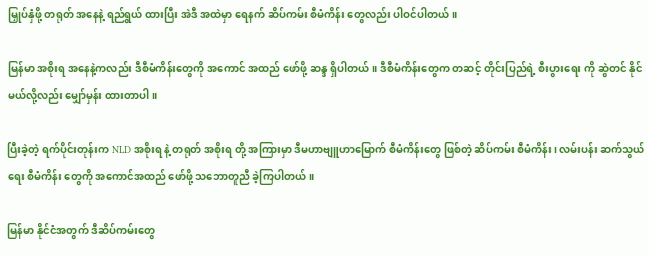မြှုပ်နှံဖို့ တရုတ် အနေနဲ့ ရည်ရွယ် ထားပြီး အဲဒီ အထဲမှာ ရေနက် ဆိပ်ကမ်း စီမံကိန်း တွေလည်း ပါဝင်ပါတယ်။

မြန်မာ အစိုးရ အနေနဲ့ကလည်း ဒီစီမံကိန်းတွေကို အကောင် အထည် ဖော်ဖို့ ဆန္ဒ ရှိပါတယ်။ ဒီစီမံကိန်းတွေက တဆင့် တိုင်းပြည်ရဲ့ စီးပွားရေး ကို ဆွဲတင် နိုင်မယ်လို့လည်း မျှော်မှန်း ထားတာပါ။

ပြီးခဲ့တဲ့ ရက်ပိုင်းတုန်းက NLD အစိုးရ နဲ့ တရုတ် အစိုးရ တို့ အကြားမှာ ဒီမဟာဗျူဟာမြောက် စီမံကိန်းတွေ ဖြစ်တဲ့ ဆိပ်ကမ်း စီမံကိန်း၊ လမ်းပန်း ဆက်သွယ်ရေး စီမံကိန်း တွေကို အကောင်အထည် ဖော်ဖို့ သဘောတူညီ ခဲ့ကြပါတယ်။

မြန်မာ နိုင်ငံအတွက် ဒီဆိပ်ကမ်းတွေ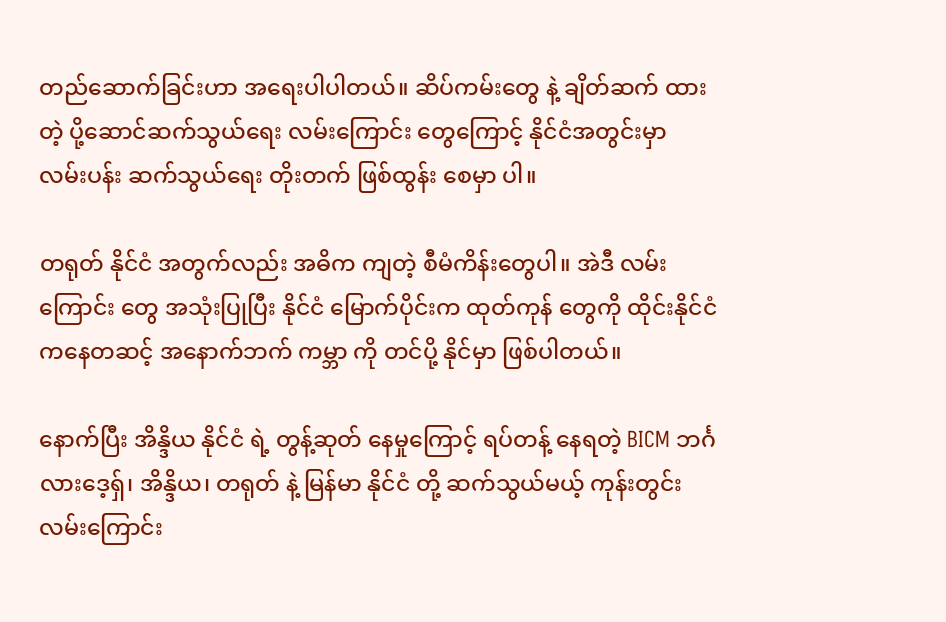တည်ဆောက်ခြင်းဟာ အရေးပါပါတယ်။ ဆိပ်ကမ်းတွေ နဲ့ ချိတ်ဆက် ထားတဲ့ ပို့ဆောင်ဆက်သွယ်ရေး လမ်းကြောင်း တွေကြောင့် နိုင်ငံအတွင်းမှာ လမ်းပန်း ဆက်သွယ်ရေး တိုးတက် ဖြစ်ထွန်း စေမှာ ပါ။

တရုတ် နိုင်ငံ အတွက်လည်း အဓိက ကျတဲ့ စီမံကိန်းတွေပါ။ အဲဒီ လမ်းကြောင်း တွေ အသုံးပြုပြီး နိုင်ငံ မြောက်ပိုင်းက ထုတ်ကုန် တွေကို ထိုင်းနိုင်ငံ ကနေတဆင့် အနောက်ဘက် ကမ္ဘာ ကို တင်ပို့ နိုင်မှာ ဖြစ်ပါတယ်။

နောက်ပြီး အိန္ဒိယ နိုင်ငံ ရဲ့ တွန့်ဆုတ် နေမှုကြောင့် ရပ်တန့် နေရတဲ့ BICM ဘင်္ဂလားဒေ့ရှ်၊ အိန္ဒိယ၊ တရုတ် နဲ့ မြန်မာ နိုင်ငံ တို့ ဆက်သွယ်မယ့် ကုန်းတွင်း လမ်းကြောင်း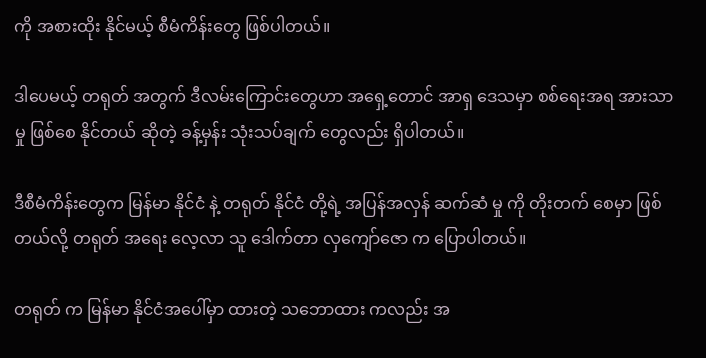ကို အစားထိုး နိုင်မယ့် စီမံကိန်းတွေ ဖြစ်ပါတယ်။

ဒါပေမယ့် တရုတ် အတွက် ဒီလမ်းကြောင်းတွေဟာ အရှေ့တောင် အာရှ ဒေသမှာ စစ်ရေးအရ အားသာမှု ဖြစ်စေ နိုင်တယ် ဆိုတဲ့ ခန့်မှန်း သုံးသပ်ချက် တွေလည်း ရှိပါတယ်။

ဒီစီမံကိန်းတွေက မြန်မာ နိုင်ငံ နဲ့ တရုတ် နိုင်ငံ တို့ရဲ့ အပြန်အလှန် ဆက်ဆံ မှု ကို တိုးတက် စေမှာ ဖြစ်တယ်လို့ တရုတ် အရေး လေ့လာ သူ ဒေါက်တာ လှကျော်ဇော က ပြောပါတယ်။

တရုတ် က မြန်မာ နိုင်ငံအပေါ်မှာ ထားတဲ့ သဘောထား ကလည်း အ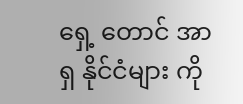ရှေ့ တောင် အာရှ နိုင်ငံများ ကို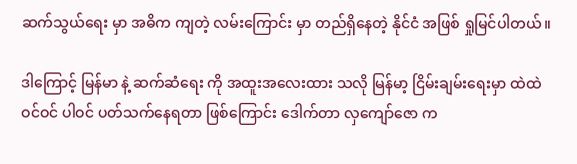ဆက်သွယ်ရေး မှာ အဓိက ကျတဲ့ လမ်းကြောင်း မှာ တည်ရှိနေတဲ့ နိုင်ငံ အဖြစ် ရှုမြင်ပါတယ်။

ဒါကြောင့် မြန်မာ နဲ့ ဆက်ဆံရေး ကို အထူးအလေးထား သလို မြန်မာ့ ငြိမ်းချမ်းရေးမှာ ထဲထဲဝင်ဝင် ပါဝင် ပတ်သက်နေရတာ ဖြစ်ကြောင်း ဒေါက်တာ လှကျော်ဇော က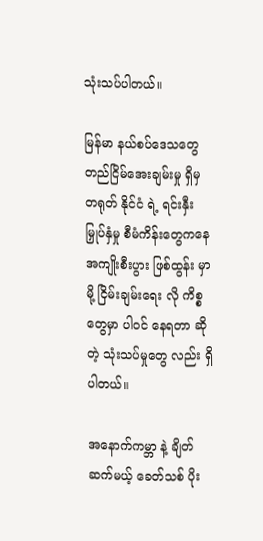သုံးသပ်ပါတယ်။

မြန်မာ နယ်စပ်ဒေသတွေ တည်ငြိမ်အေးချမ်းမှု ရှိမှ တရုတ် နိုင်ငံ ရဲ့ ရင်းနှီး မြှုပ်နှံမှု စီမံကိန်းတွေကနေ အကျိုးစီးပွား ဖြစ်ထွန်း မှာမို့ ငြိမ်းချမ်းရေး လို ကိစ္စ တွေမှာ ပါဝင် နေရတာ ဆိုတဲ့ သုံးသပ်မှုတွေ လည်း ရှိပါတယ်။

အနောက်ကမ္ဘာ နဲ့ ချိတ်ဆက်မယ့် ခေတ်သစ် ပိုး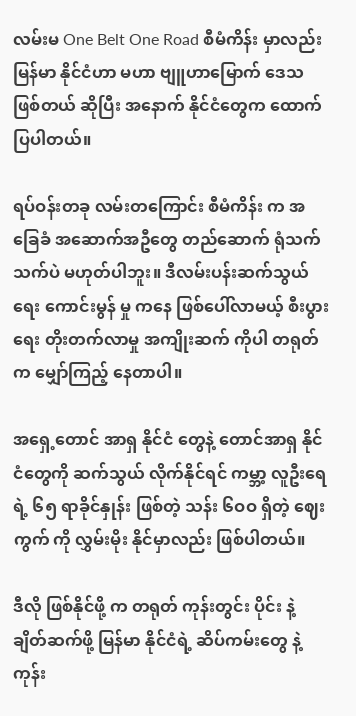လမ်းမ One Belt One Road စီမံကိန်း မှာလည်း မြန်မာ နိုင်ငံဟာ မဟာ ဗျူဟာမြောက် ဒေသ ဖြစ်တယ် ဆိုပြီး အနောက် နိုင်ငံတွေက ထောက်ပြပါတယ်။

ရပ်ဝန်းတခု လမ်းတကြောင်း စီမံကိန်း က အခြေခံ အဆောက်အဦတွေ တည်ဆောက် ရုံသက်သက်ပဲ မဟုတ်ပါဘူး။ ဒီလမ်းပန်းဆက်သွယ်ရေး ကောင်းမွန် မှု ကနေ ဖြစ်ပေါ်လာမယ့် စီးပွားရေး တိုးတက်လာမှု အကျိုးဆက် ကိုပါ တရုတ်က မျှော်ကြည့် နေတာပါ။

အရှေ့တောင် အာရှ နိုင်ငံ တွေနဲ့ တောင်အာရှ နိုင်ငံတွေကို ဆက်သွယ် လိုက်နိုင်ရင် ကမ္ဘာ့ လူဦးရေ ရဲ့ ၆၅ ရာခိုင်နှုန်း ဖြစ်တဲ့ သန်း ၆ဝဝ ရှိတဲ့ ဈေးကွက် ကို လွှမ်းမိုး နိုင်မှာလည်း ဖြစ်ပါတယ်။

ဒီလို ဖြစ်နိုင်ဖို့ က တရုတ် ကုန်းတွင်း ပိုင်း နဲ့ ချိတ်ဆက်ဖို့ မြန်မာ နိုင်ငံရဲ့ ဆိပ်ကမ်းတွေ နဲ့ ကုန်း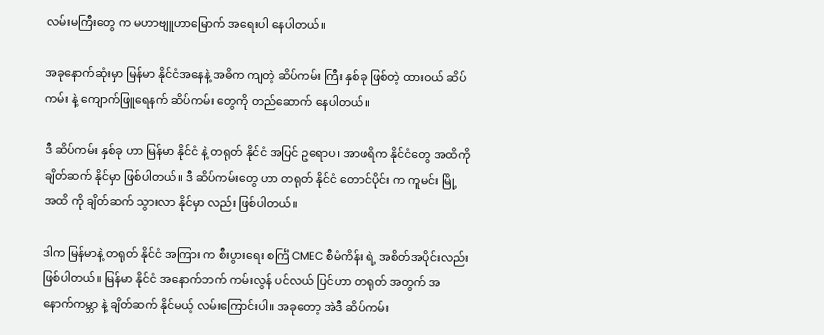လမ်းမကြီးတွေ က မဟာဗျူဟာမြောက် အရေးပါ နေပါတယ်။

အခုနောက်ဆုံးမှာ မြန်မာ နိုင်ငံအနေနဲ့ အဓိက ကျတဲ့ ဆိပ်ကမ်း ကြီး နှစ်ခု ဖြစ်တဲ့ ထားဝယ် ဆိပ်ကမ်း နဲ့ ကျောက်ဖြူရေနက် ဆိပ်ကမ်း တွေကို တည်ဆောက် နေပါတယ်။

ဒီ ဆိပ်ကမ်း နှစ်ခု ဟာ မြန်မာ နိုင်ငံ နဲ့ တရုတ် နိုင်ငံ အပြင် ဥရောပ၊ အာဖရိက နိုင်ငံတွေ အထိကို ချိတ်ဆက် နိုင်မှာ ဖြစ်ပါတယ်။ ဒီ ဆိပ်ကမ်းတွေ ဟာ တရုတ် နိုင်ငံ တောင်ပိုင်း က ကူမင်း မြို့ အထိ ကို ချိတ်ဆက် သွားလာ နိုင်မှာ လည်း ဖြစ်ပါတယ်။

ဒါက မြန်မာနဲ့ တရုတ် နိုင်ငံ အကြား က စီးပွားရေး စင်္ကြံ CMEC စီမံကိန်း ရဲ့ အစိတ်အပိုင်းလည်း ဖြစ်ပါတယ်။ မြန်မာ နိုင်ငံ အနောက်ဘက် ကမ်းလွန် ပင်လယ် ပြင်ဟာ တရုတ် အတွက် အနောက်ကမ္ဘာ နဲ့ ချိတ်ဆက် နိုင်မယ့် လမ်းကြောင်းပါ။ အခုတော့ အဲဒီ ဆိပ်ကမ်း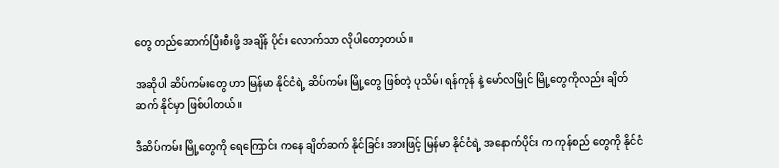တွေ တည်ဆောက်ပြီးစီးဖို့ အချိန် ပိုင်း လောက်သာ လိုပါတော့တယ်။

အဆိုပါ ဆိပ်ကမ်းတွေ ဟာ မြန်မာ နိုင်ငံရဲ့ ဆိပ်ကမ်း မြို့တွေ ဖြစ်တဲ့ ပုသိမ်၊ ရန်ကုန် နဲ့ မော်လမြိုင် မြို့တွေကိုလည်း ချိတ်ဆက် နိုင်မှာ ဖြစ်ပါတယ်။

ဒီဆိပ်ကမ်း မြို့တွေကို ရေကြောင်း ကနေ ချိတ်ဆက် နိုင်ခြင်း အားဖြင့် မြန်မာ နိုင်ငံရဲ့ အနောက်ပိုင်း က ကုန်စည် တွေကို နိုင်ငံ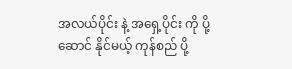အလယ်ပိုင်း နဲ့ အရှေ့ပိုင်း ကို ပို့ဆောင် နိုင်မယ့် ကုန်စည် ပို့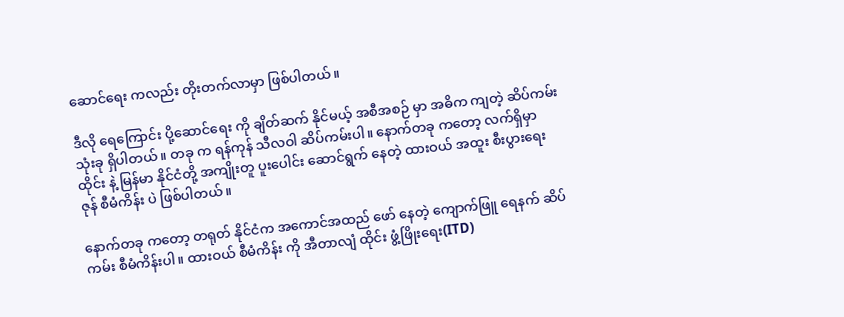ဆောင်ရေး ကလည်း တိုးတက်လာမှာ ဖြစ်ပါတယ်။

ဒီလို ရေကြောင်း ပို့ဆောင်ရေး ကို ချိတ်ဆက် နိုင်မယ့် အစီအစဉ် မှာ အဓိက ကျတဲ့ ဆိပ်ကမ်း သုံးခု ရှိပါတယ်။ တခု က ရန်ကုန် သီလဝါ ဆိပ်ကမ်းပါ။ နောက်တခု ကတော့ လက်ရှိမှာ ထိုင်း နဲ့ မြန်မာ နိုင်ငံတို့ အကျိုးတူ ပူးပေါင်း ဆောင်ရွက် နေတဲ့ ထားဝယ် အထူး စီးပွားရေး ဇုန် စီမံကိန်း ပဲ ဖြစ်ပါတယ်။

နောက်တခု ကတော့ တရုတ် နိုင်ငံက အကောင်အထည် ဖော် နေတဲ့ ကျောက်ဖြူ ရေနက် ဆိပ်ကမ်း စီမံကိန်းပါ။ ထားဝယ် စီမံကိန်း ကို အီတာလျံ ထိုင်း ဖွံ့ဖြိုးရေး(ITD)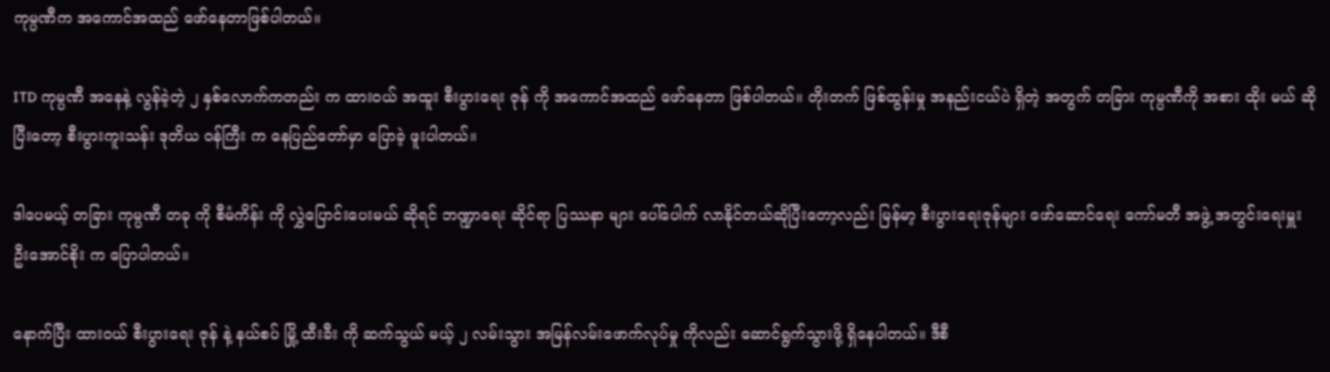ကုမ္ပဏီက အကောင်အထည် ဖော်နေတာဖြစ်ပါတယ်။

ITD ကုမ္ပဏီ အနေနဲ့ လွန်ခဲ့တဲ့ ၂ နှစ်လောက်ကတည်း က ထားဝယ် အထူး စီးပွားရေး ဇုန် ကို အကောင်အထည် ဖော်နေတာ ဖြစ်ပါတယ်။ တိုးတက် ဖြစ်ထွန်းမှု အနည်းငယ်ပဲ ရှိတဲ့ အတွက် တခြား ကုမ္ပဏီကို အစား ထိုး မယ် ဆိုပြီးတော့ စီးပွားကူးသန်း ဒုတိယ ဝန်ကြီး က နေပြည်တော်မှာ ပြောခဲ့ ဖူးပါတယ်။

ဒါပေမယ့် တခြား ကုမ္ပဏီ တခု ကို စီမံကိန်း ကို လွှဲပြောင်းပေးမယ် ဆိုရင် ဘဏ္ဍာရေး ဆိုင်ရာ ပြဿနာ များ ပေါ်ပေါက် လာနိုင်တယ်ဆိုပြီးတော့လည်း မြန်မာ့ စီးပွားရေးဇုန်များ ဖော်ဆောင်ရေး ကော်မတီ အဖွဲ့ အတွင်းရေးမှူး ဦးအောင်စိုး က ပြောပါတယ်။

နောက်ပြီး ထားဝယ် စီးပွားရေး ဇုန် နဲ့ နယ်စပ် မြို့ ထီးခီး ကို ဆက်သွယ် မယ့် ၂ လမ်းသွား အမြန်လမ်းဖောက်လုပ်မှု ကိုလည်း ဆောင်ရွက်သွားဖို့ ရှိနေပါတယ်။ ဒီစီ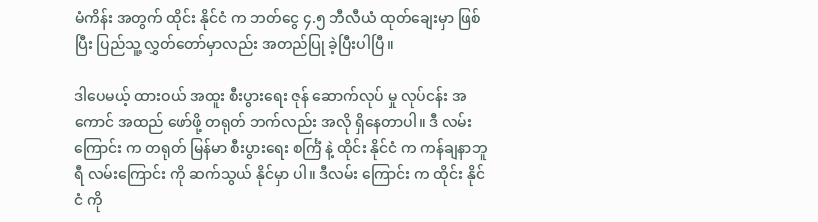မံကိန်း အတွက် ထိုင်း နိုင်ငံ က ဘတ်ငွေ ၄.၅ ဘီလီယံ ထုတ်ချေးမှာ ဖြစ်ပြီး ပြည်သူ့ လွှတ်တော်မှာလည်း အတည်ပြု ခဲ့ပြီးပါပြီ။

ဒါပေမယ့် ထားဝယ် အထူး စီးပွားရေး ဇုန် ဆောက်လုပ် မှု လုပ်ငန်း အကောင် အထည် ဖော်ဖို့ တရုတ် ဘက်လည်း အလို ရှိနေတာပါ။ ဒီ လမ်းကြောင်း က တရုတ် မြန်မာ စီးပွားရေး စင်္ကြံ နဲ့ ထိုင်း နိုင်ငံ က ကန်ချနာဘူရီ လမ်းကြောင်း ကို ဆက်သွယ် နိုင်မှာ ပါ။ ဒီလမ်း ကြောင်း က ထိုင်း နိုင်ငံ ကို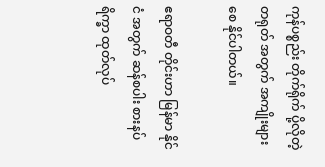ကုန်ပစ္စည်း တိုက်ရိုက် ပို့လိုတဲ့ တရုတ် အတွက် အကျိုးများ စေ နိုင်ပါတယ်။

ဧရာဝတီ တိုင်းဟာ မြန်မာ နိုင်ငံ အတွက် ဆန်စပါး စားနပ် ရိက္ခာ ထုတ်လုပ်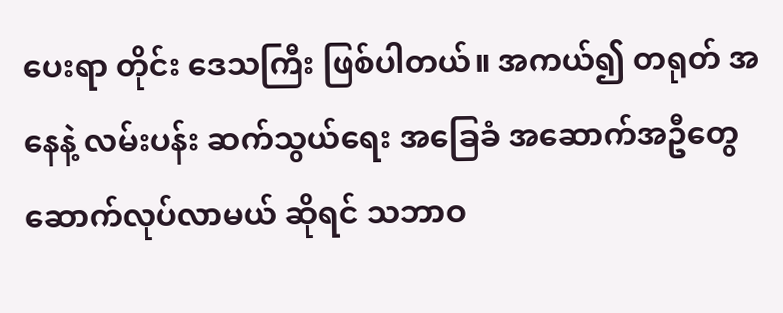ပေးရာ တိုင်း ဒေသကြီး ဖြစ်ပါတယ်။ အကယ်၍ တရုတ် အနေနဲ့ လမ်းပန်း ဆက်သွယ်ရေး အခြေခံ အဆောက်အဦတွေ ဆောက်လုပ်လာမယ် ဆိုရင် သဘာဝ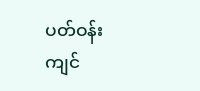ပတ်ဝန်းကျင်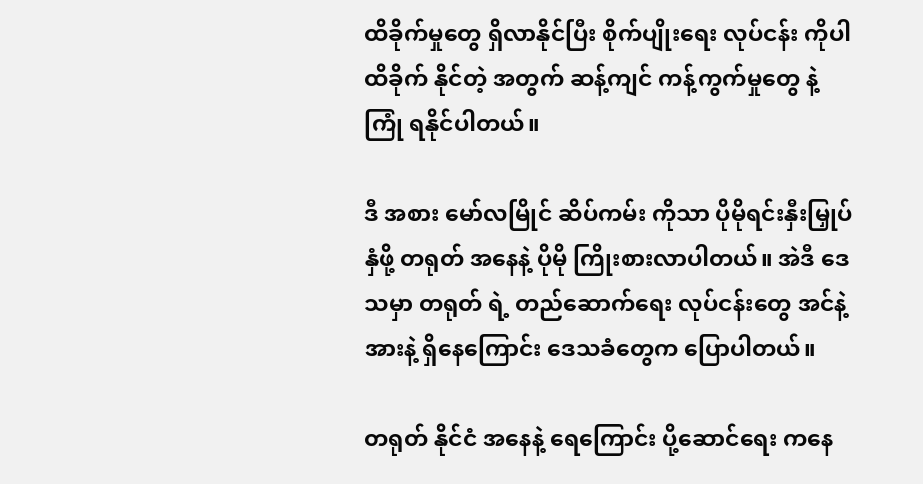ထိခိုက်မှုတွေ ရှိလာနိုင်ပြီး စိုက်ပျိုးရေး လုပ်ငန်း ကိုပါ ထိခိုက် နိုင်တဲ့ အတွက် ဆန့်ကျင် ကန့်ကွက်မှုတွေ နဲ့ ကြုံ ရနိုင်ပါတယ်။

ဒီ အစား မော်လမြိုင် ဆိပ်ကမ်း ကိုသာ ပိုမိုရင်းနှီးမြှုပ်နှံဖို့ တရုတ် အနေနဲ့ ပိုမို ကြိုးစားလာပါတယ်။ အဲဒီ ဒေသမှာ တရုတ် ရဲ့ တည်ဆောက်ရေး လုပ်ငန်းတွေ အင်နဲ့ အားနဲ့ ရှိနေကြောင်း ဒေသခံတွေက ပြောပါတယ်။

တရုတ် နိုင်ငံ အနေနဲ့ ရေကြောင်း ပို့ဆောင်ရေး ကနေ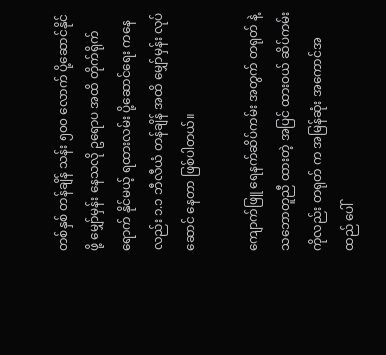တစ်နှစ် တန်ချိန် သန်း ၅၀၀ လောက် ပို့ဆောင်နိုင်ဖို့ မျှော်မှန်း နေသလို ဥရောပ အထိ တိုက်ရိုက် ရောက် နိုင်မယ့် ရထားလမ်း ပို့ဆောင်ရေး ကနေလည်း ၁.၁ ဘီလီယံ တန်ချိန် အထိ မျှော်မှန်း လုပ်ဆောင် နေတာ ဖြစ်ပါတယ်။

ကျောက်ဖြူ ရေနက်ဆိပ်ကမ်း အတွက် တရုတ် နဲ့ သဘောတူညီ ထားတဲ့ အပြင် ထားဝယ် ဆိပ်ကမ်း ကိုလည်း တရုတ် က အမြန်ဆုံး အကောင်အထည် ပေါ်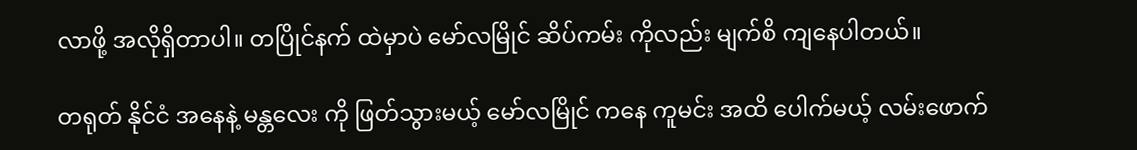လာဖို့ အလိုရှိတာပါ။ တပြိုင်နက် ထဲမှာပဲ မော်လမြိုင် ဆိပ်ကမ်း ကိုလည်း မျက်စိ ကျနေပါတယ်။

တရုတ် နိုင်ငံ အနေနဲ့ မန္တလေး ကို ဖြတ်သွားမယ့် မော်လမြိုင် ကနေ ကူမင်း အထိ ပေါက်မယ့် လမ်းဖောက်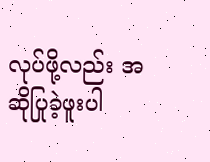လုပ်ဖို့လည်း အဆိုပြုခဲ့ဖူးပါ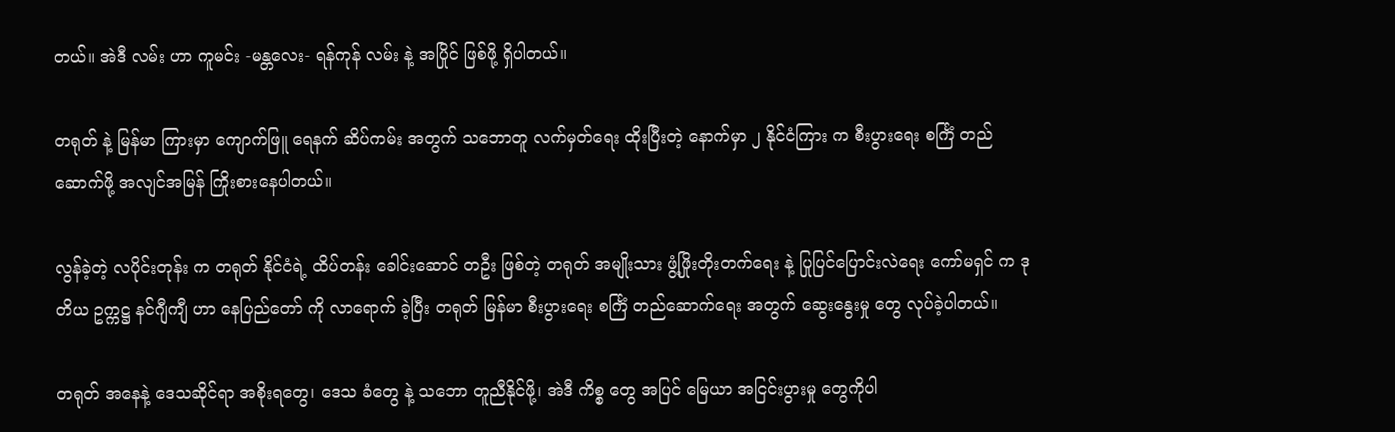တယ်။ အဲဒီ လမ်း ဟာ ကူမင်း -မန္တလေး- ရန်ကုန် လမ်း နဲ့ အပြိုင် ဖြစ်ဖို့ ရှိပါတယ်။

တရုတ် နဲ့ မြန်မာ ကြားမှာ ကျောက်ဖြူ ရေနက် ဆိပ်ကမ်း အတွက် သဘောတူ လက်မှတ်ရေး ထိုးပြီးတဲ့ နောက်မှာ ၂ နိုင်ငံကြား က စီးပွားရေး စင်္ကြံ တည်ဆောက်ဖို့ အလျင်အမြန် ကြိုးစားနေပါတယ်။

လွန်ခဲ့တဲ့ လပိုင်းတုန်း က တရုတ် နိုင်ငံရဲ့ ထိပ်တန်း ခေါင်းဆောင် တဦး ဖြစ်တဲ့ တရုတ် အမျိုးသား ဖွံ့ဖြိုးတိုးတက်ရေး နဲ့ ပြုပြင်ပြောင်းလဲရေး ကော်မရှင် က ဒုတိယ ဥက္ကဋ္ဌ နင်ဂျီကျီ ဟာ နေပြည်တော် ကို လာရောက် ခဲ့ပြီး တရုတ် မြန်မာ စီးပွားရေး စင်္ကြံ တည်ဆောက်ရေး အတွက် ဆွေးနွေးမှု တွေ လုပ်ခဲ့ပါတယ်။

တရုတ် အနေနဲ့ ဒေသဆိုင်ရာ အစိုးရတွေ၊ ဒေသ ခံတွေ နဲ့ သဘော တူညီနိုင်ဖို့၊ အဲဒီ ကိစ္စ တွေ အပြင် မြေယာ အငြင်းပွားမှု တွေကိုပါ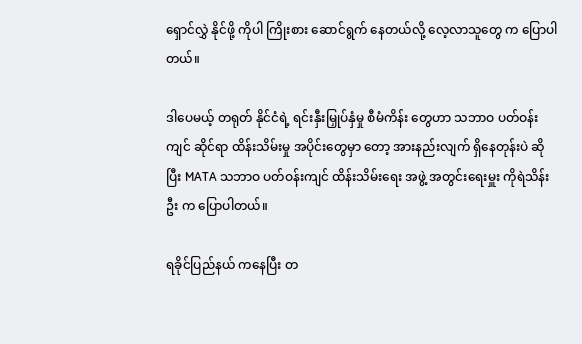ရှောင်လွှဲ နိုင်ဖို့ ကိုပါ ကြိုးစား ဆောင်ရွက် နေတယ်လို့ လေ့လာသူတွေ က ပြောပါတယ်။

ဒါပေမယ့် တရုတ် နိုင်ငံရဲ့ ရင်းနှီးမြှုပ်နှံမှု စီမံကိန်း တွေဟာ သဘာဝ ပတ်ဝန်းကျင် ဆိုင်ရာ ထိန်းသိမ်းမှု အပိုင်းတွေမှာ တော့ အားနည်းလျက် ရှိနေတုန်းပဲ ဆိုပြီး MATA သဘာဝ ပတ်ဝန်းကျင် ထိန်းသိမ်းရေး အဖွဲ့ အတွင်းရေးမှူး ကိုရဲသိန်းဦး က ပြောပါတယ်။

ရခိုင်ပြည်နယ် ကနေပြီး တ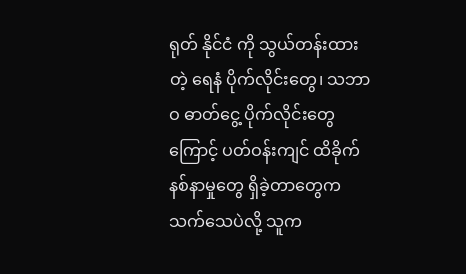ရုတ် နိုင်ငံ ကို သွယ်တန်းထားတဲ့ ရေနံ ပိုက်လိုင်းတွေ၊ သဘာဝ ဓာတ်ငွေ့ ပိုက်လိုင်းတွေကြောင့် ပတ်ဝန်းကျင် ထိခိုက် နစ်နာမှုတွေ ရှိခဲ့တာတွေက သက်သေပဲလို့ သူက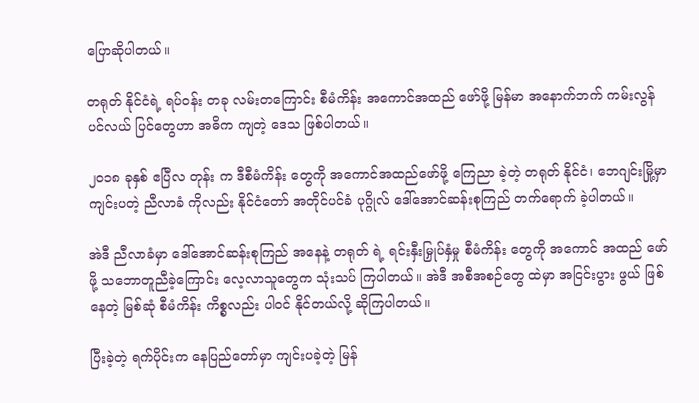ပြောဆိုပါတယ်။

တရုတ် နိုင်ငံရဲ့ ရပ်ဝန်း တခု လမ်းတကြောင်း စီမံကိန်း အကောင်အထည် ဖော်ဖို့ မြန်မာ အနောက်ဘက် ကမ်းလွန် ပင်လယ် ပြင်တွေဟာ အဓိက ကျတဲ့ ဒေသ ဖြစ်ပါတယ်။

၂ဝ၁၈ ခုနှစ် ဧပြီလ တုန်း က ဒီစီမံကိန်း တွေကို အကောင်အထည်ဖော်ဖို့ ကြေညာ ခဲ့တဲ့ တရုတ် နိုင်ငံ၊ ဘေဂျင်းမြို့မှာ ကျင်းပတဲ့ ညီလာခံ ကိုလည်း နိုင်ငံတော် အတိုင်ပင်ခံ ပုဂ္ဂိုလ် ဒေါ်အောင်ဆန်းစုကြည် တက်ရောက် ခဲ့ပါတယ်။

အဲဒီ ညီလာခံမှာ ဒေါ်အောင်ဆန်းစုကြည် အနေနဲ့ တရုတ် ရဲ့ ရင်းနှီးမြှုပ်နှံမှု စီမံကိန်း တွေကို အကောင် အထည် ဖော်ဖို့ သဘောတူညီခဲ့ကြောင်း လေ့လာသူတွေက သုံးသပ် ကြပါတယ်။ အဲဒီ အစီအစဉ်တွေ ထဲမှာ အငြင်းပွား ဖွယ် ဖြစ်နေတဲ့ မြစ်ဆုံ စီမံကိန်း ကိစ္စလည်း ပါဝင် နိုင်တယ်လို့ ဆိုကြပါတယ်။

ပြီးခဲ့တဲ့ ရက်ပိုင်းက နေပြည်တော်မှာ ကျင်းပခဲ့တဲ့ မြန်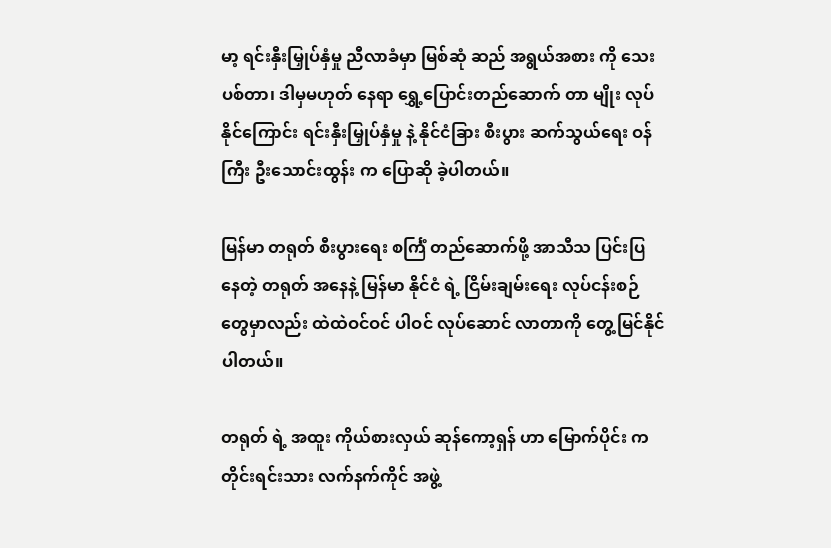မာ့ ရင်းနှီးမြှုပ်နှံမှု ညီလာခံမှာ မြစ်ဆုံ ဆည် အရွယ်အစား ကို သေးပစ်တာ၊ ဒါမှမဟုတ် နေရာ ရွှေ့ပြောင်းတည်ဆောက် တာ မျိုး လုပ်နိုင်ကြောင်း ရင်းနှီးမြှုပ်နှံမှု နဲ့ နိုင်ငံခြား စီးပွား ဆက်သွယ်ရေး ဝန်ကြီး ဦးသောင်းထွန်း က ပြောဆို ခဲ့ပါတယ်။

မြန်မာ တရုတ် စီးပွားရေး စင်္ကြံ တည်ဆောက်ဖို့ အာသီသ ပြင်းပြ နေတဲ့ တရုတ် အနေနဲ့ မြန်မာ နိုင်ငံ ရဲ့ ငြိမ်းချမ်းရေး လုပ်ငန်းစဉ်တွေမှာလည်း ထဲထဲဝင်ဝင် ပါဝင် လုပ်ဆောင် လာတာကို တွေ့မြင်နိုင် ပါတယ်။

တရုတ် ရဲ့ အထူး ကိုယ်စားလှယ် ဆုန်ကော့ရှန် ဟာ မြောက်ပိုင်း က တိုင်းရင်းသား လက်နက်ကိုင် အဖွဲ့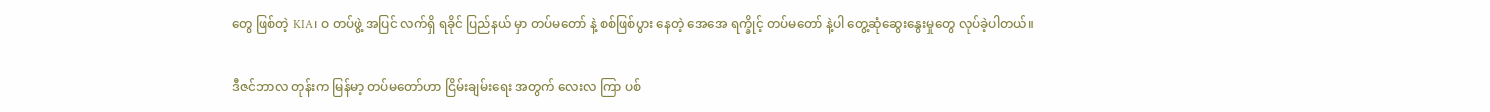တွေ ဖြစ်တဲ့ KIA၊ ဝ တပ်ဖွဲ့ အပြင် လက်ရှိ ရခိုင် ပြည်နယ် မှာ တပ်မတော် နဲ့ စစ်ဖြစ်ပွား နေတဲ့ အေအေ ရက္ခိုင့် တပ်မတော် နဲ့ပါ တွေ့ဆုံဆွေးနွေးမှုတွေ လုပ်ခဲ့ပါတယ်။

ဒီဇင်ဘာလ တုန်းက မြန်မာ့ တပ်မတော်ဟာ ငြိမ်းချမ်းရေး အတွက် လေးလ ကြာ ပစ်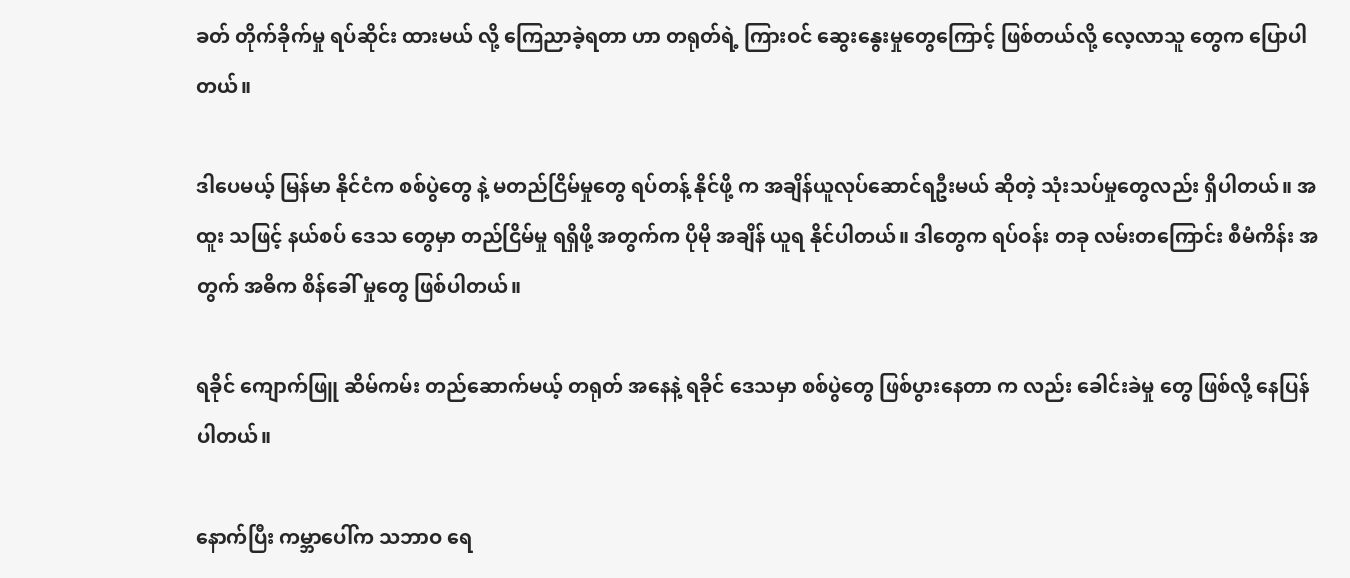ခတ် တိုက်ခိုက်မှု ရပ်ဆိုင်း ထားမယ် လို့ ကြေညာခဲ့ရတာ ဟာ တရုတ်ရဲ့ ကြားဝင် ဆွေးနွေးမှုတွေကြောင့် ဖြစ်တယ်လို့ လေ့လာသူ တွေက ပြောပါတယ်။

ဒါပေမယ့် မြန်မာ နိုင်ငံက စစ်ပွဲတွေ နဲ့ မတည်ငြိမ်မှုတွေ ရပ်တန့် နိုင်ဖို့ က အချိန်ယူလုပ်ဆောင်ရဦးမယ် ဆိုတဲ့ သုံးသပ်မှုတွေလည်း ရှိပါတယ်။ အထူး သဖြင့် နယ်စပ် ဒေသ တွေမှာ တည်ငြိမ်မှု ရရှိဖို့ အတွက်က ပိုမို အချိန် ယူရ နိုင်ပါတယ်။ ဒါတွေက ရပ်ဝန်း တခု လမ်းတကြောင်း စီမံကိန်း အတွက် အဓိက စိန်ခေါ် မှုတွေ ဖြစ်ပါတယ်။

ရခိုင် ကျောက်ဖြူ ဆိမ်ကမ်း တည်ဆောက်မယ့် တရုတ် အနေနဲ့ ရခိုင် ဒေသမှာ စစ်ပွဲတွေ ဖြစ်ပွားနေတာ က လည်း ခေါင်းခဲမှု တွေ ဖြစ်လို့ နေပြန်ပါတယ်။

နောက်ပြီး ကမ္ဘာပေါ်က သဘာဝ ရေ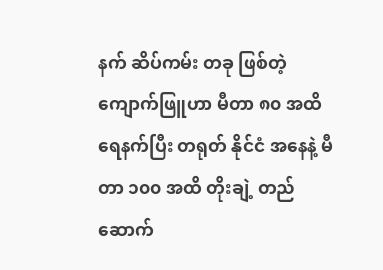နက် ဆိပ်ကမ်း တခု ဖြစ်တဲ့ ကျောက်ဖြူဟာ မီတာ ၈၀ အထိ ရေနက်ပြီး တရုတ် နိုင်ငံ အနေနဲ့ မီတာ ၁၀၀ အထိ တိုးချဲ့ တည်ဆောက်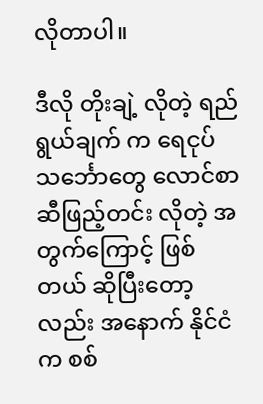လိုတာပါ။

ဒီလို တိုးချဲ့ လိုတဲ့ ရည်ရွယ်ချက် က ရေငုပ် သင်္ဘောတွေ လောင်စာဆီဖြည့်တင်း လိုတဲ့ အတွက်ကြောင့် ဖြစ်တယ် ဆိုပြီးတော့လည်း အနောက် နိုင်ငံက စစ်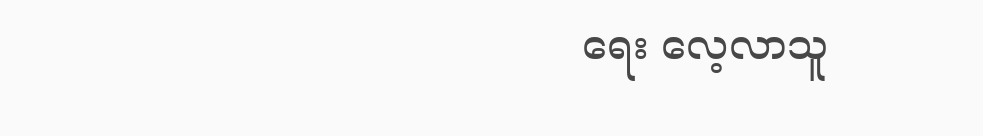ရေး လေ့လာသူ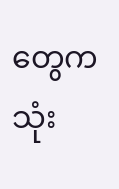တွေက သုံး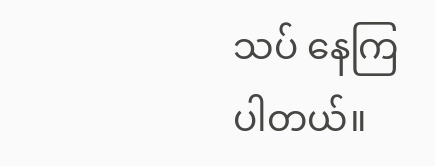သပ် နေကြပါတယ်။